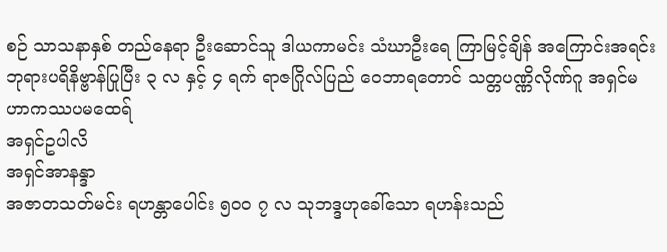စဉ် သာသနာနှစ် တည်နေရာ ဦးဆောင်သူ ဒါယကာမင်း သံဃာဦးရေ ကြာမြင့်ချိန် အကြောင်းအရင်း
ဘုရားပရိနိဗ္ဗာန်ပြုပြီး ၃ လ နှင့် ၄ ရက် ရာဇဂြိုလ်ပြည် ဝေဘာရတောင် သတ္တပဏ္ဏိလိုဏ်ဂူ အရှင်မဟာကဿပမထေရ်
အရှင်ဥပါလိ
အရှင်အာနန္ဒာ
အဇာတသတ်မင်း ရဟန္တာပေါင်း ၅၀ဝ ၇ လ သုဘဒ္ဒဟုခေါ်သော ရဟန်းသည်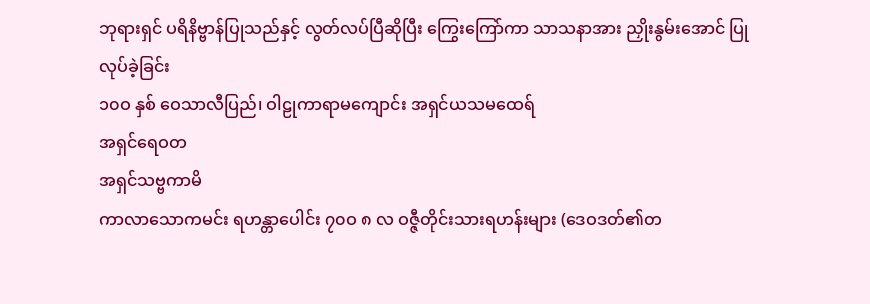ဘုရားရှင် ပရိနိဗ္ဗာန်ပြုသည်နှင့် လွတ်လပ်ပြီဆိုပြီး ကြွေးကြော်ကာ သာသနာအား ညှိုးနွမ်းအောင် ပြုလုပ်ခဲ့ခြင်း
၁၀ဝ နှစ် ဝေသာလီပြည်၊ ဝါဠုကာရာမကျောင်း အရှင်ယသမထေရ်
အရှင်ရေဝတ
အရှင်သဗ္ဗကာမိ
ကာလာသောကမင်း ရဟန္တာပေါင်း ၇၀ဝ ၈ လ ဝဇ္ဇီတိုင်းသားရဟန်းများ (ဒေဝဒတ်၏တ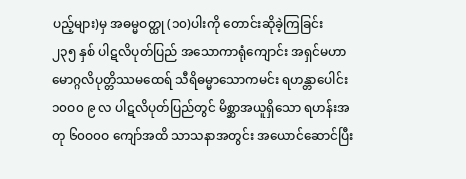ပည့်များ)မှ အဓမ္မဝတ္ထု (၁၀)ပါးကို တောင်းဆိုခဲ့ကြခြင်း
၂၃၅ နှစ် ပါဋလိပုတ်ပြည် အသောကာရုံကျောင်း အရှင်မဟာမောဂ္ဂလိပုတ္တိဿမထေရ် သီရိဓမ္မာသောကမင်း ရဟန္တာပေါင်း ၁၀ဝ၀ ၉ လ ပါဋလိပုတ်ပြည်တွင် မိစ္ဆာအယူရှိသော ရဟန်းအတု ၆၀ဝ၀ဝ ကျော်အထိ သာသနာအတွင်း အယောင်ဆောင်ပြီး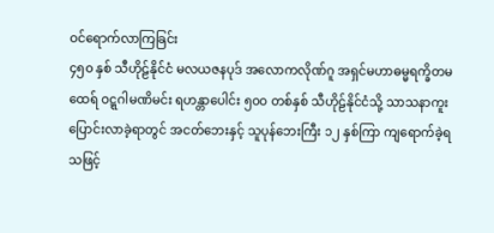ဝင်ရောက်လာကြခြင်း
၄၅၀ နှစ် သီဟိုဠ်နိုင်ငံ မလယဇနပုဒ် အလောကလိုဏ်ဂူ အရှင်မဟာဓမ္မရက္ခိတမထေရ် ဝဋ္ဋဂါမဏိမင်း ရဟန္တာပေါင်း ၅၀ဝ တစ်နှစ် သီဟိုဠ်နိုင်ငံသို့ သာသနာကူးပြောင်းလာခဲ့ရာတွင် အငတ်ဘေးနှင့် သူပုန်ဘေးကြီး ၁၂ နှစ်ကြာ ကျရောက်ခဲ့ရသဖြင့်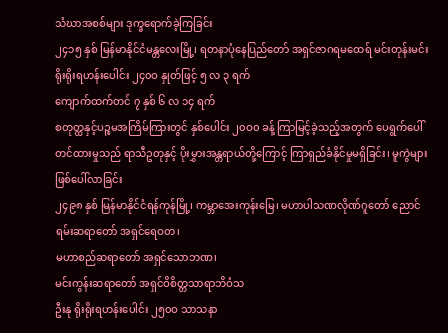သံဃာအစစ်များ ဒုက္ခရောက်ခဲ့ကြခြင်း
၂၄၁၅ နှစ် မြန်မာနိုင်ငံမန္တလေးမြို့၊ ရတနာပုံနေပြည်တော် အရှင်ဇာဂရမထေရ် မင်းတုန်းမင်း ရိုးရိုးရဟန်းပေါင်း ၂၄၀ဝ နှုတ်ဖြင့် ၅ လ ၃ ရက်
ကျောက်ထက်တင် ၇ နှစ် ၆ လ ၁၄ ရက်
စတုတ္ထနှင့်ပဉ္စမအကြိမ်ကြားတွင် နှစ်ပေါင်း ၂၀ဝ၀ ခန့် ကြာမြင့်ခဲ့သည့်အတွက် ပေရွက်ပေါ်တင်ထားမှုသည် ရာသီဥတုနှင့် ပိုးမွှားအန္တရာယ်တို့ကြောင့် ကြာရှည်ခံနိုင်မှုမရှိခြင်း၊ မူကွဲများဖြစ်ပေါ်လာခြင်း
၂၄၉၈ နှစ် မြန်မာနိုင်ငံရန်ကုန်မြို့၊ ကမ္ဘာအေးကုန်းမြေ၊ မဟာပါသဏလိုဏ်ဂူတော် ညောင်ရမ်းဆရာတော် အရှင်ရေဝတ၊
မဟာစည်ဆရာတော် အရှင်သောဘဏ၊
မင်းကွန်းဆရာတော် အရှင်ဝိစိတ္တသာရာဘိဝံသ
ဦးနု ရိုးရိုးရဟန်းပေါင်း ၂၅၀ဝ သာသနာ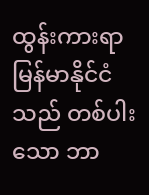ထွန်းကားရာ မြန်မာနိုင်ငံသည် တစ်ပါးသော ဘာ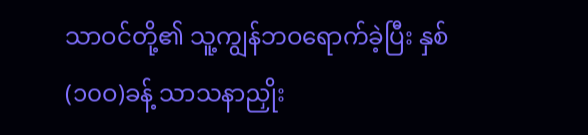သာဝင်တို့၏ သူ့ကျွန်ဘဝရောက်ခဲ့ပြီး နှစ်(၁၀ဝ)ခန့် သာသနာညှိုး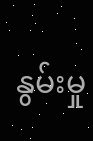နွမ်းမှု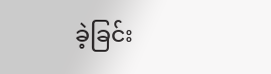ခဲ့ခြင်း